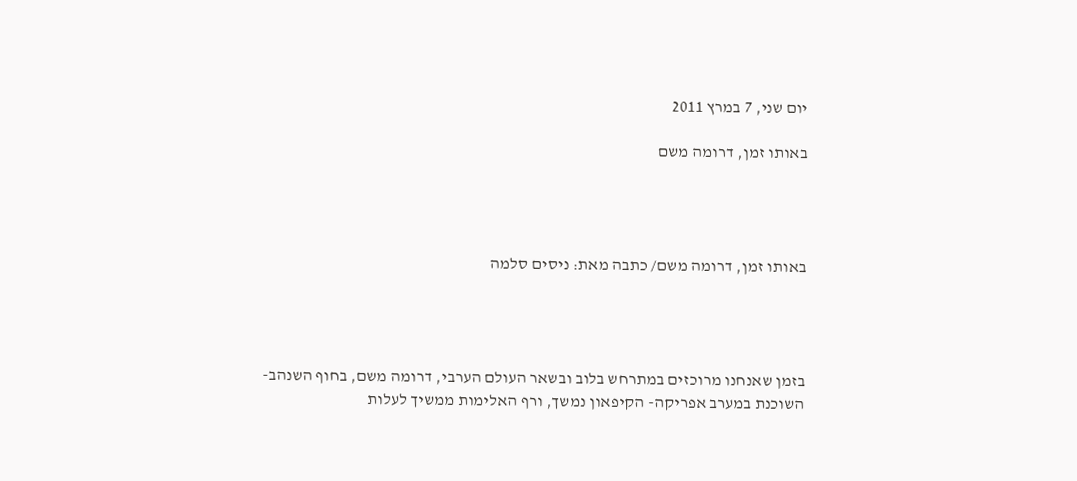יום שני, 7 במרץ 2011

באותו זמן, דרומה משם




באותו זמן, דרומה משם/ כתבה מאת: ניסים סלמה




בזמן שאנחנו מרוכזים במתרחש בלוב ובשאר העולם הערבי, דרומה משם, בחוף השנהב- השוכנת במערב אפריקה- הקיפאון נמשך, ורף האלימות ממשיך לעלות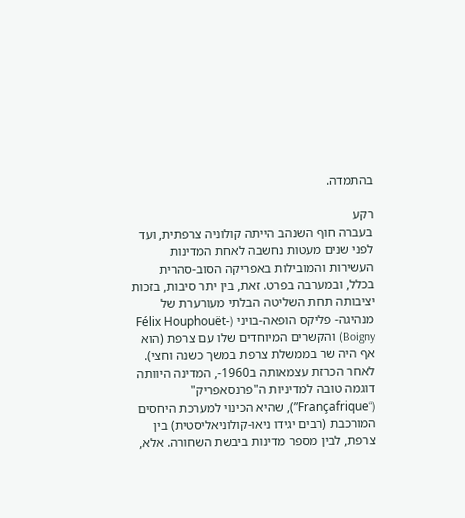בהתמדה.

רקע
בעברה חוף השנהב הייתה קולוניה צרפתית, ועד לפני שנים מעטות נחשבה לאחת המדינות העשירות והמובילות באפריקה הסוב-סהרית בכלל, ובמערבה בפרט. זאת, בין יתר סיבות, בזכות יציבותה תחת השליטה הבלתי מעורערת של מנהיגה- פליקס הופאה-בויני (Félix Houphouët-Boigny) והקשרים המיוחדים שלו עם צרפת (הוא אף היה שר בממשלת צרפת במשך כשנה וחצי).
לאחר הכרזת עצמאותה ב1960-, המדינה היוותה דוגמה טובה למדיניות ה"פרנסאפריק" (“Françafrique”), שהיא הכינוי למערכת היחסים המורכבת (רבים יגידו ניאו-קולוניאליסטית) בין צרפת, לבין מספר מדינות ביבשת השחורה. אלא,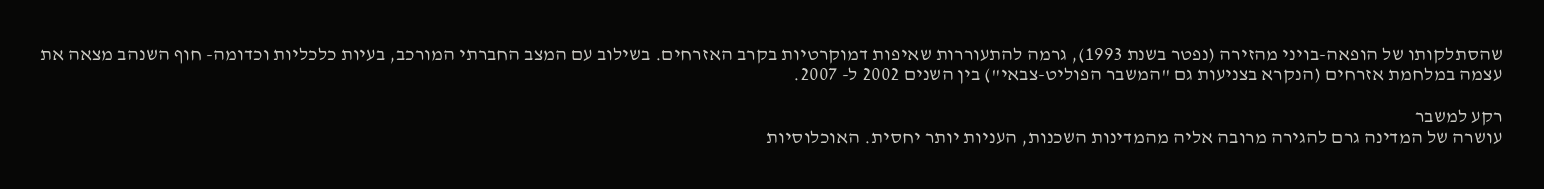שהסתלקותו של הופאה-בויני מהזירה (נפטר בשנת 1993), גרמה להתעוררות שאיפות דמוקרטיות בקרב האזרחים. בשילוב עם המצב החברתי המורכב, בעיות כלכליות וכדומה- חוף השנהב מצאה את עצמה במלחמת אזרחים (הנקרא בצניעות גם "המשבר הפוליט-צבאי") בין השנים 2002 ל- 2007.

רקע למשבר
עושרה של המדינה גרם להגירה מרובה אליה מהמדינות השכנות, העניות יותר יחסית. האוכלוסיות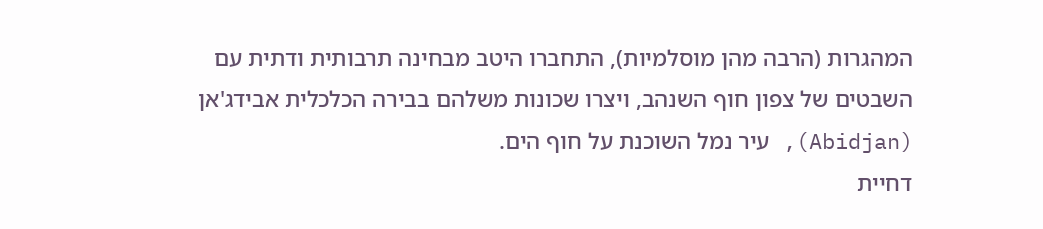המהגרות (הרבה מהן מוסלמיות), התחברו היטב מבחינה תרבותית ודתית עם השבטים של צפון חוף השנהב, ויצרו שכונות משלהם בבירה הכלכלית אבידג'אן (Abidjan), עיר נמל השוכנת על חוף הים.
דחיית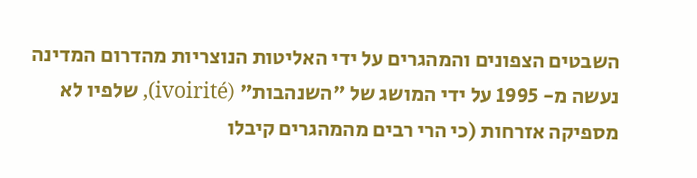השבטים הצפונים והמהגרים על ידי האליטות הנוצריות מהדרום המדינה נעשה מ- 1995 על ידי המושג של "השנהבות" (ivoirité), שלפיו לא מספיקה אזרחות (כי הרי רבים מהמהגרים קיבלו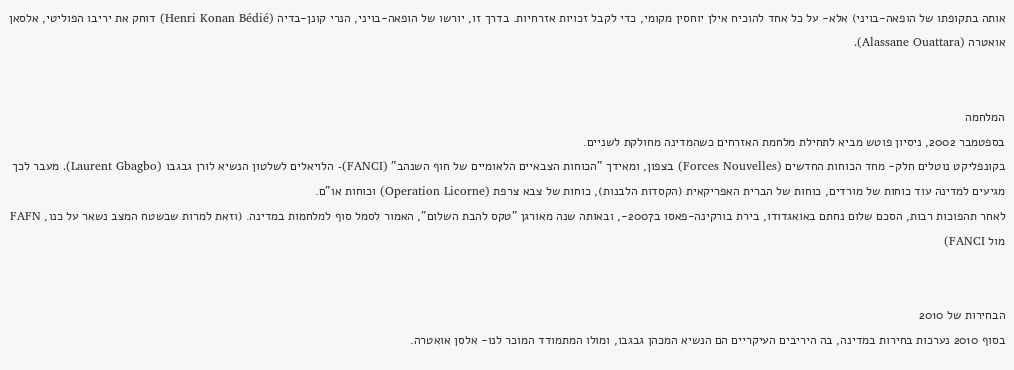אותה בתקופתו של הופאה-בויני) אלא- על כל אחד להוכיח אילן יוחסין מקומי, כדי לקבל זכויות אזרחיות. בדרך זו, יורשו של הופאה-בויני, הנרי קונן-בדיה (Henri Konan Bédié) דוחק את יריבו הפוליטי, אלסאן אואטרה (Alassane Ouattara).


המלחמה
בספטמבר 2002, ניסיון פוטש מביא לתחילת מלחמת האזרחים כשהמדינה מחולקת לשניים.
בקונפליקט נוטלים חלק- מחד הכוחות החדשים (Forces Nouvelles) בצפון, ומאידך "הכוחות הצבאיים הלאומיים של חוף השנהב" (FANCI)- הלויאלים לשלטון הנשיא לורן גבגבו (Laurent Gbagbo). מעבר לכך מגיעים למדינה עוד כוחות של מורדים, כוחות של הברית האפריקאית (הקסדות הלבנות), כוחות של צבא צרפת (Operation Licorne) וכוחות או"ם.
לאחר תהפוכות רבות, הסכם שלום נחתם באואגדודו, בירת בורקינה-פאסו ב2007-, ובאותה שנה מאורגן "טקס להבת השלום", האמור לסמל סוף למלחמות במדינה. (וזאת למרות שבשטח המצב נשאר על כנו, FAFN מול FANCI)


הבחירות של 2010
בסוף 2010 נערכות בחירות במדינה, בה היריבים העיקריים הם הנשיא המכהן גבגבו, ומולו המתמודד המוכר לנו- אלסן אואטרה.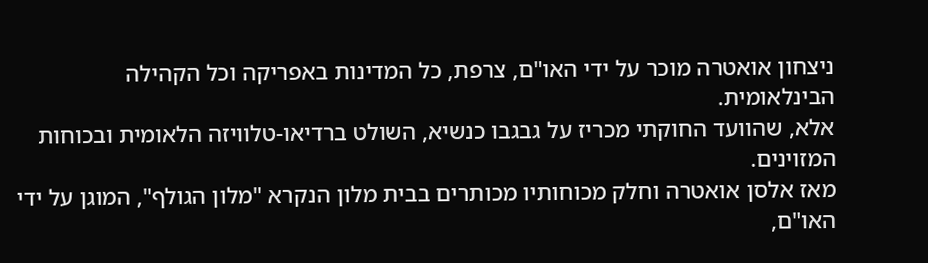ניצחון אואטרה מוכר על ידי האו"ם, צרפת, כל המדינות באפריקה וכל הקהילה הבינלאומית.
אלא, שהוועד החוקתי מכריז על גבגבו כנשיא, השולט ברדיאו-טלוויזה הלאומית ובכוחות המזוינים.
מאז אלסן אואטרה וחלק מכוחותיו מכותרים בבית מלון הנקרא "מלון הגולף", המוגן על ידי האו"ם,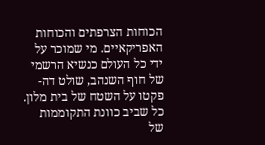הכוחות הצרפתים והכוחות האפריקאיים. מי שמוכר על ידי כל העולם כנשיא הרשמי של חוף השנהב, שולט דה-פקטו על השטח של בית מלון.
כל שביב כוונת התקוממות של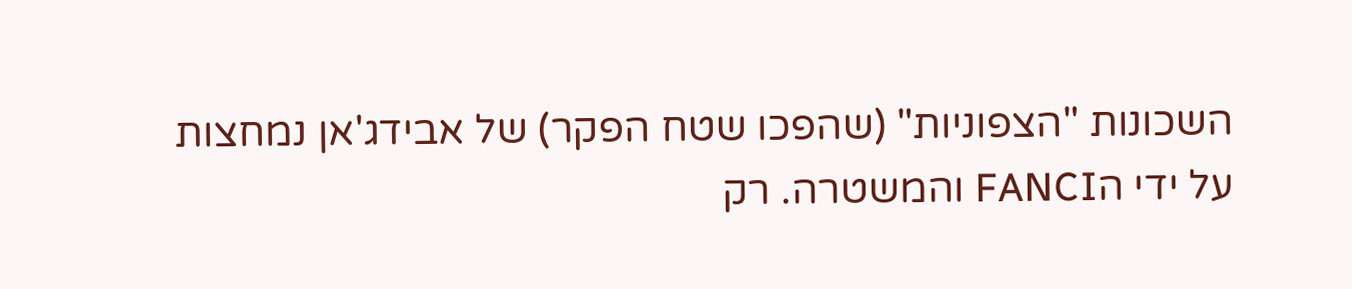השכונות "הצפוניות" (שהפכו שטח הפקר) של אבידג'אן נמחצות על ידי הFANCI והמשטרה. רק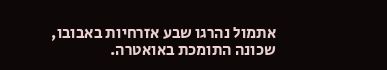אתמול נהרגו שבע אזרחיות באבובו, שכונה התומכת באואטרה.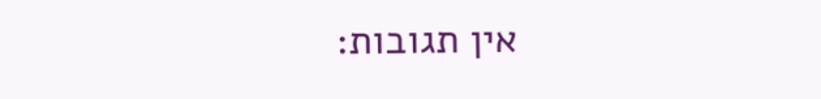אין תגובות: